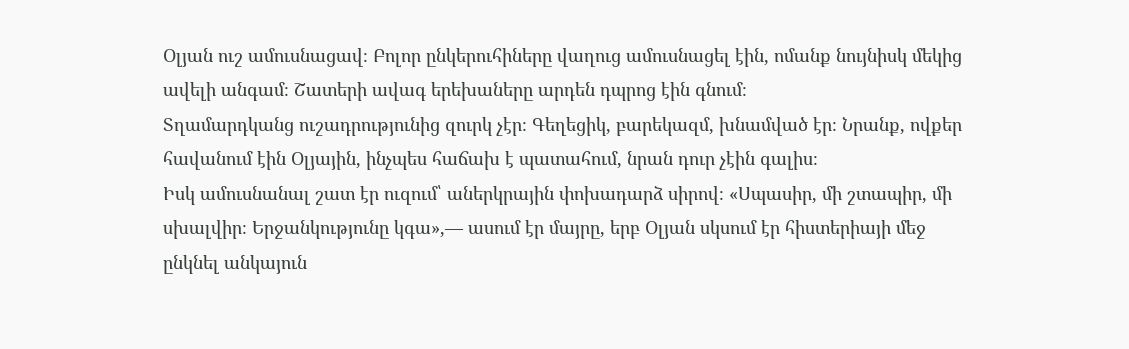Օլյան ուշ ամուսնացավ։ Բոլոր ընկերուհիները վաղուց ամուսնացել էին, ոմանք նույնիսկ մեկից ավելի անգամ։ Շատերի ավագ երեխաները արդեն դպրոց էին գնում։
Տղամարդկանց ուշադրությունից զուրկ չէր։ Գեղեցիկ, բարեկազմ, խնամված էր։ Նրանք, ովքեր հավանում էին Օլյային, ինչպես հաճախ է պատահում, նրան դուր չէին գալիս։
Իսկ ամուսնանալ շատ էր ուզում՝ աներկրային փոխադարձ սիրով։ «Սպասիր, մի շտապիր, մի սխալվիր։ Երջանկությունը կգա»,— ասում էր մայրը, երբ Օլյան սկսում էր հիստերիայի մեջ ընկնել անկայուն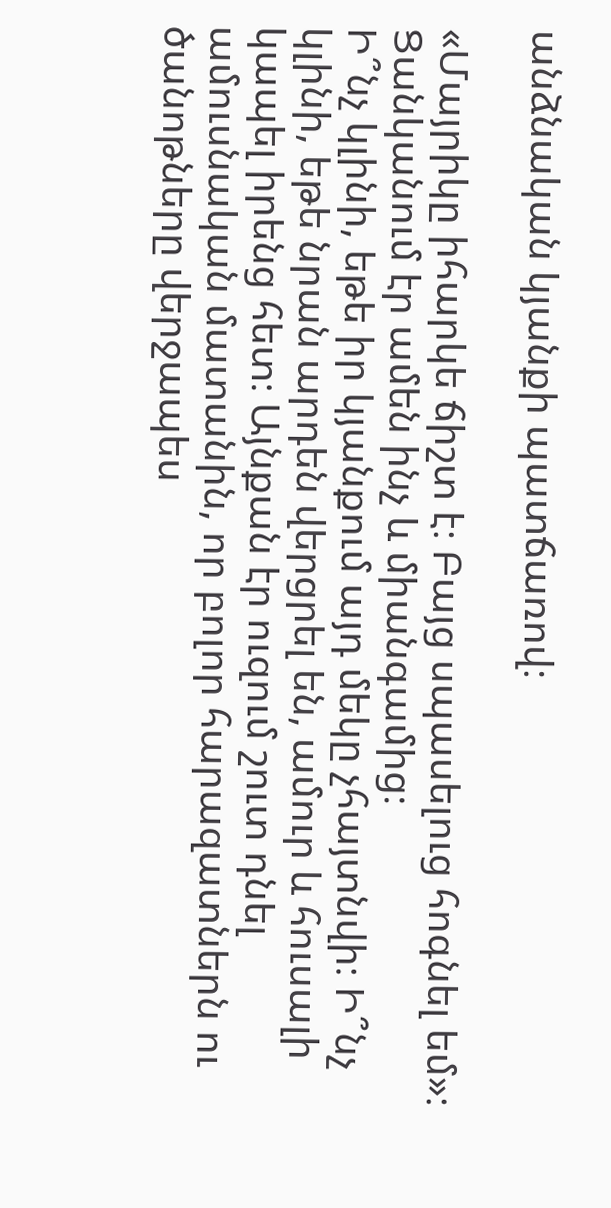անձնական կյանքի պատճառով։

«Մայրիկը իհարկե ճիշտ է։ Բայց սպասելուց հոգնել եմ»։ Ցանկանում էր ամեն ինչ և միանգամից։
Ի՞նչ կլինի, եթե իր կյանքում այդ մեկը չհայտնվի։ Ի՞նչ կլինի, եթե նրան արդեն վերցրել են, ամուր և հուսալի կապել իրենց հետ։ Այնքան էր ուզում շուտ դնել ամուսնական մատանին, որ բոլոր հարազատներն ու ծանոթները վերջապես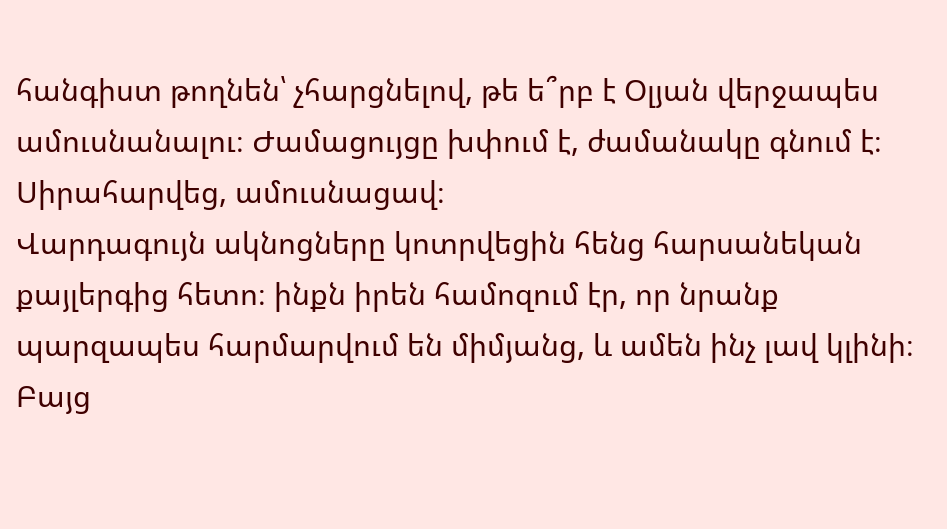հանգիստ թողնեն՝ չհարցնելով, թե ե՞րբ է Օլյան վերջապես ամուսնանալու։ Ժամացույցը խփում է, ժամանակը գնում է։ Սիրահարվեց, ամուսնացավ։
Վարդագույն ակնոցները կոտրվեցին հենց հարսանեկան քայլերգից հետո։ ինքն իրեն համոզում էր, որ նրանք պարզապես հարմարվում են միմյանց, և ամեն ինչ լավ կլինի։ Բայց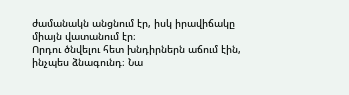ժամանակն անցնում էր, իսկ իրավիճակը միայն վատանում էր։
Որդու ծնվելու հետ խնդիրներն աճում էին, ինչպես ձնագունդ։ Նա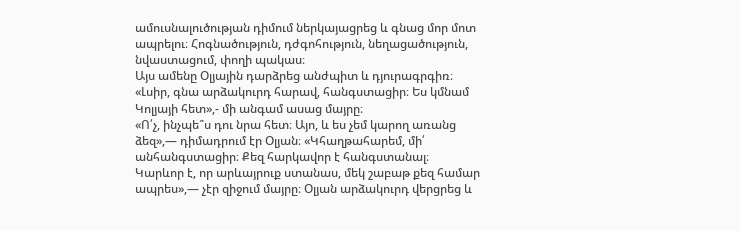ամուսնալուծության դիմում ներկայացրեց և գնաց մոր մոտ ապրելու։ Հոգնածություն, դժգոհություն, նեղացածություն, նվաստացում, փողի պակաս։
Այս ամենը Օլյային դարձրեց անժպիտ և դյուրագրգիռ։ «Լսիր, գնա արձակուրդ հարավ, հանգստացիր։ Ես կմնամ Կոլյայի հետ»,- մի անգամ ասաց մայրը։
«Ո՛չ, ինչպե՞ս դու նրա հետ։ Այո, և ես չեմ կարող առանց ձեզ»,— դիմադրում էր Օլյան։ «Կհաղթահարեմ, մի՛ անհանգստացիր։ Քեզ հարկավոր է հանգստանալ։
Կարևոր է, որ արևայրուք ստանաս, մեկ շաբաթ քեզ համար ապրես»,— չէր զիջում մայրը։ Օլյան արձակուրդ վերցրեց և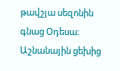թավշյա սեզոնին գնաց Օդեսա։ Աշնանային ցեխից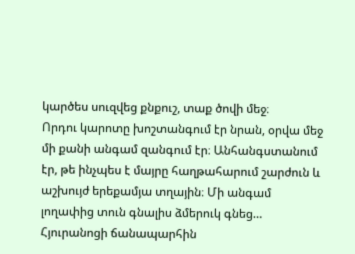կարծես սուզվեց քնքուշ, տաք ծովի մեջ։
Որդու կարոտը խոշտանգում էր նրան, օրվա մեջ մի քանի անգամ զանգում էր։ Անհանգստանում էր, թե ինչպես է մայրը հաղթահարում շարժուն և աշխույժ երեքամյա տղային։ Մի անգամ լողափից տուն գնալիս ձմերուկ գնեց…
Հյուրանոցի ճանապարհին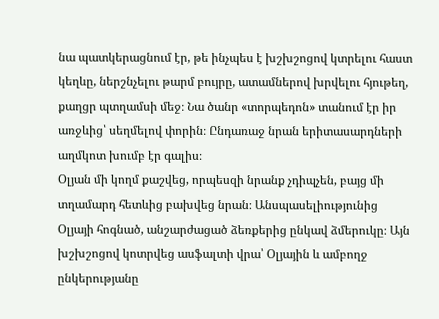նա պատկերացնում էր, թե ինչպես է խշխշոցով կտրելու հաստ կեղևը, ներշնչելու թարմ բույրը, ատամներով խրվելու հյութեղ, քաղցր պտղամսի մեջ։ Նա ծանր «տորպեդոն» տանում էր իր առջևից՝ սեղմելով փորին։ Ընդառաջ նրան երիտասարդների աղմկոտ խումբ էր գալիս։
Օլյան մի կողմ քաշվեց, որպեսզի նրանք չդիպչեն, բայց մի տղամարդ հետևից բախվեց նրան։ Անսպասելիությունից Օլյայի հոգնած, անշարժացած ձեռքերից ընկավ ձմերուկը։ Այն խշխշոցով կոտրվեց ասֆալտի վրա՝ Օլյային և ամբողջ ընկերությանը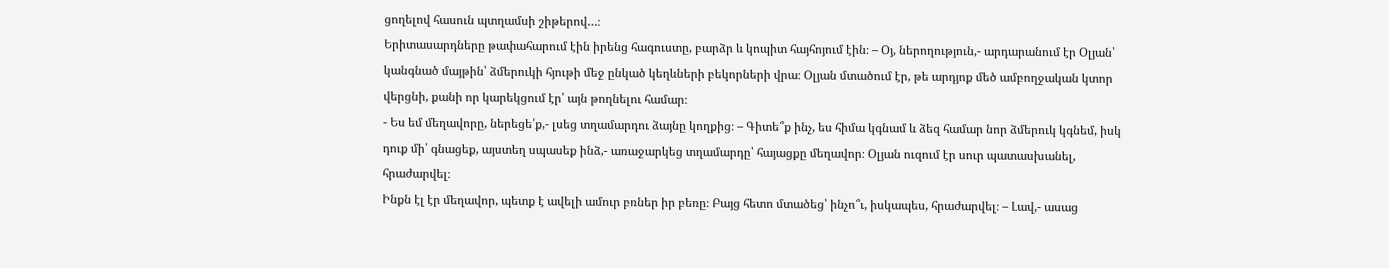ցողելով հասուն պտղամսի շիթերով…։
Երիտասարդները թափահարում էին իրենց հագուստը, բարձր և կոպիտ հայհոյում էին։ – Օյ, ներողություն,- արդարանում էր Օլյան՝ կանգնած մայթին՝ ձմերուկի հյութի մեջ ընկած կեղևների բեկորների վրա։ Օլյան մտածում էր, թե արդյոք մեծ ամբողջական կտոր վերցնի, քանի որ կարեկցում էր՝ այն թողնելու համար։
- Ես եմ մեղավորը, ներեցե՛ք,- լսեց տղամարդու ձայնը կողքից։ – Գիտե՞ք ինչ, ես հիմա կգնամ և ձեզ համար նոր ձմերուկ կգնեմ, իսկ դուք մի՛ գնացեք, այստեղ սպասեք ինձ,- առաջարկեց տղամարդը՝ հայացքը մեղավոր։ Օլյան ուզում էր սուր պատասխանել, հրաժարվել։
Ինքն էլ էր մեղավոր, պետք է ավելի ամուր բռներ իր բեռը։ Բայց հետո մտածեց՝ ինչո՞ւ, իսկապես, հրաժարվել։ – Լավ,- ասաց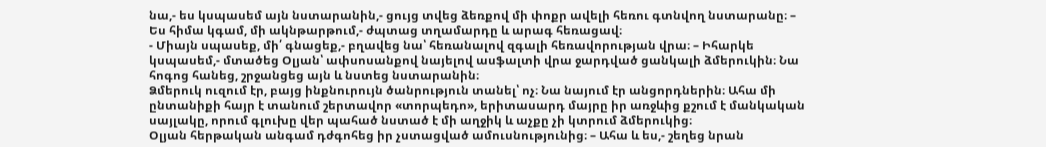նա,- ես կսպասեմ այն նստարանին,- ցույց տվեց ձեռքով մի փոքր ավելի հեռու գտնվող նստարանը։ – Ես հիմա կգամ, մի ակնթարթում,- ժպտաց տղամարդը և արագ հեռացավ։
- Միայն սպասեք, մի՛ գնացեք,- բղավեց նա՝ հեռանալով զգալի հեռավորության վրա։ – Իհարկե կսպասեմ,- մտածեց Օլյան՝ ափսոսանքով նայելով ասֆալտի վրա ջարդված ցանկալի ձմերուկին։ Նա հոգոց հանեց, շրջանցեց այն և նստեց նստարանին։
Ձմերուկ ուզում էր, բայց ինքնուրույն ծանրություն տանել՝ ոչ։ Նա նայում էր անցորդներին։ Ահա մի ընտանիքի հայր է տանում շերտավոր «տորպեդո», երիտասարդ մայրը իր առջևից քշում է մանկական սայլակը, որում գլուխը վեր պահած նստած է մի աղջիկ և աչքը չի կտրում ձմերուկից։
Օլյան հերթական անգամ դժգոհեց իր չստացված ամուսնությունից։ – Ահա և ես,- շեղեց նրան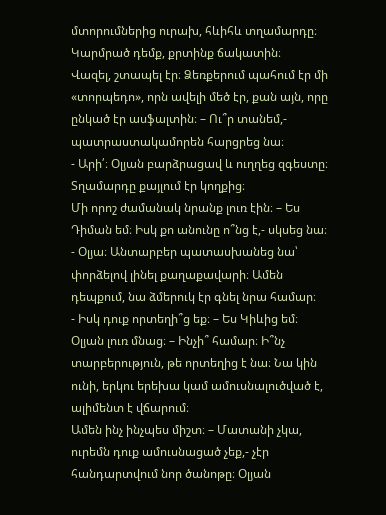մտորումներից ուրախ, հևիհև տղամարդը։ Կարմրած դեմք, քրտինք ճակատին։
Վազել, շտապել էր։ Ձեռքերում պահում էր մի «տորպեդո», որն ավելի մեծ էր, քան այն, որը ընկած էր ասֆալտին։ – Ու՞ր տանեմ,- պատրաստակամորեն հարցրեց նա։
- Արի՛։ Օլյան բարձրացավ և ուղղեց զգեստը։ Տղամարդը քայլում էր կողքից։
Մի որոշ ժամանակ նրանք լուռ էին։ – Ես Դիման եմ։ Իսկ քո անունը ո՞նց է,- սկսեց նա։
- Օլյա։ Անտարբեր պատասխանեց նա՝ փորձելով լինել քաղաքավարի։ Ամեն դեպքում, նա ձմերուկ էր գնել նրա համար։
- Իսկ դուք որտեղի՞ց եք։ – Ես Կիևից եմ։ Օլյան լուռ մնաց։ – Ինչի՞ համար։ Ի՞նչ տարբերություն, թե որտեղից է նա։ Նա կին ունի, երկու երեխա կամ ամուսնալուծված է, ալիմենտ է վճարում։
Ամեն ինչ ինչպես միշտ։ – Մատանի չկա, ուրեմն դուք ամուսնացած չեք,- չէր հանդարտվում նոր ծանոթը։ Օլյան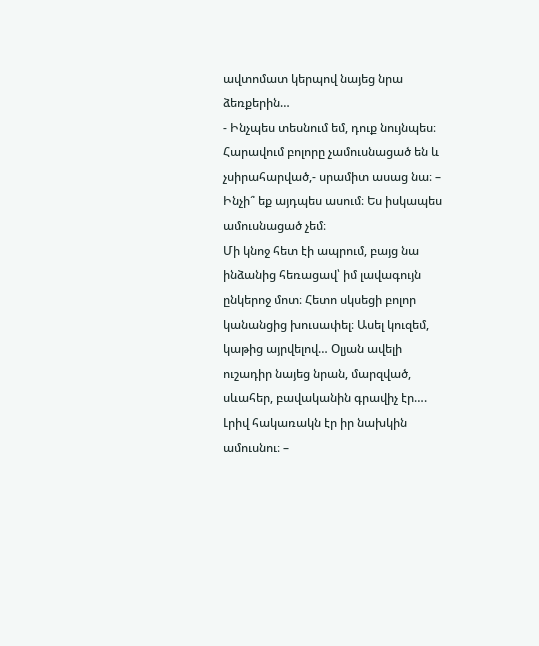ավտոմատ կերպով նայեց նրա ձեռքերին…
- Ինչպես տեսնում եմ, դուք նույնպես։ Հարավում բոլորը չամուսնացած են և չսիրահարված,- սրամիտ ասաց նա։ – Ինչի՞ եք այդպես ասում։ Ես իսկապես ամուսնացած չեմ։
Մի կնոջ հետ էի ապրում, բայց նա ինձանից հեռացավ՝ իմ լավագույն ընկերոջ մոտ։ Հետո սկսեցի բոլոր կանանցից խուսափել։ Ասել կուզեմ, կաթից այրվելով… Օլյան ավելի ուշադիր նայեց նրան, մարզված, սևահեր, բավականին գրավիչ էր….
Լրիվ հակառակն էր իր նախկին ամուսնու։ –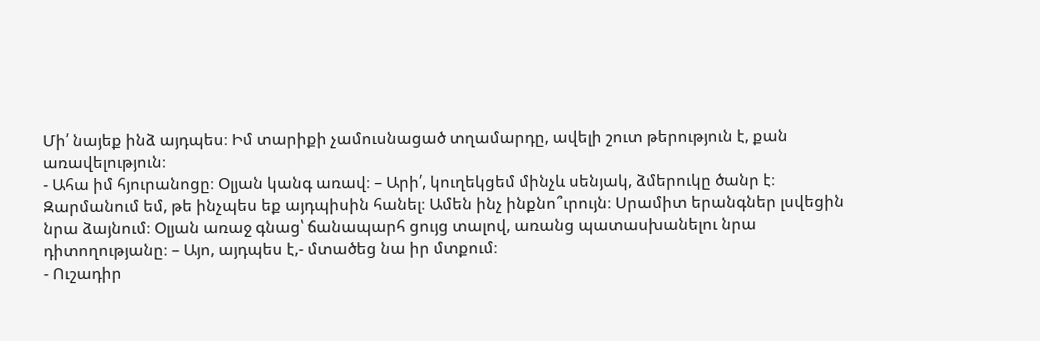Մի՛ նայեք ինձ այդպես։ Իմ տարիքի չամուսնացած տղամարդը, ավելի շուտ թերություն է, քան առավելություն։
- Ահա իմ հյուրանոցը։ Օլյան կանգ առավ։ – Արի՛, կուղեկցեմ մինչև սենյակ, ձմերուկը ծանր է։
Զարմանում եմ, թե ինչպես եք այդպիսին հանել։ Ամեն ինչ ինքնո՞ւրույն։ Սրամիտ երանգներ լսվեցին նրա ձայնում։ Օլյան առաջ գնաց՝ ճանապարհ ցույց տալով, առանց պատասխանելու նրա դիտողությանը։ – Այո, այդպես է,- մտածեց նա իր մտքում։
- Ուշադիր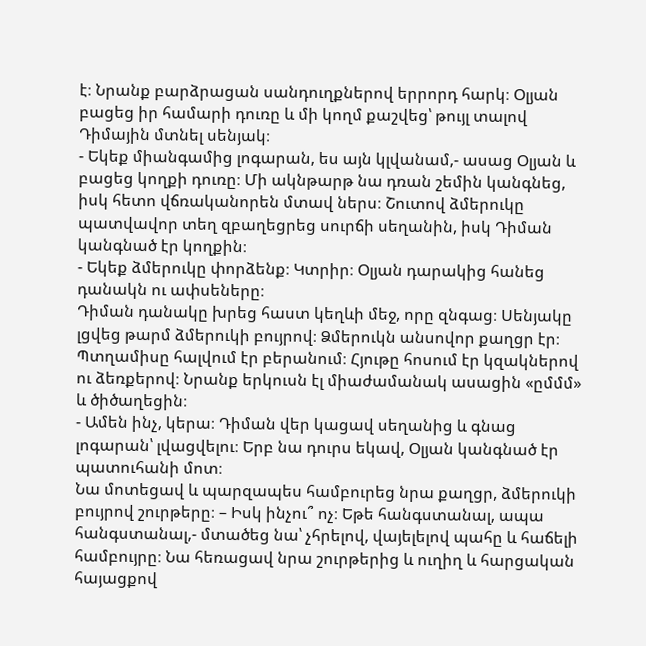է։ Նրանք բարձրացան սանդուղքներով երրորդ հարկ։ Օլյան բացեց իր համարի դուռը և մի կողմ քաշվեց՝ թույլ տալով Դիմային մտնել սենյակ։
- Եկեք միանգամից լոգարան, ես այն կլվանամ,- ասաց Օլյան և բացեց կողքի դուռը։ Մի ակնթարթ նա դռան շեմին կանգնեց, իսկ հետո վճռականորեն մտավ ներս։ Շուտով ձմերուկը պատվավոր տեղ զբաղեցրեց սուրճի սեղանին, իսկ Դիման կանգնած էր կողքին։
- Եկեք ձմերուկը փորձենք։ Կտրիր։ Օլյան դարակից հանեց դանակն ու ափսեները։
Դիման դանակը խրեց հաստ կեղևի մեջ, որը զնգաց։ Սենյակը լցվեց թարմ ձմերուկի բույրով։ Ձմերուկն անսովոր քաղցր էր։
Պտղամիսը հալվում էր բերանում։ Հյութը հոսում էր կզակներով ու ձեռքերով։ Նրանք երկուսն էլ միաժամանակ ասացին «ըմմմ» և ծիծաղեցին։
- Ամեն ինչ, կերա։ Դիման վեր կացավ սեղանից և գնաց լոգարան՝ լվացվելու։ Երբ նա դուրս եկավ, Օլյան կանգնած էր պատուհանի մոտ։
Նա մոտեցավ և պարզապես համբուրեց նրա քաղցր, ձմերուկի բույրով շուրթերը։ – Իսկ ինչու՞ ոչ։ Եթե հանգստանալ, ապա հանգստանալ,- մտածեց նա՝ չհրելով, վայելելով պահը և հաճելի համբույրը։ Նա հեռացավ նրա շուրթերից և ուղիղ և հարցական հայացքով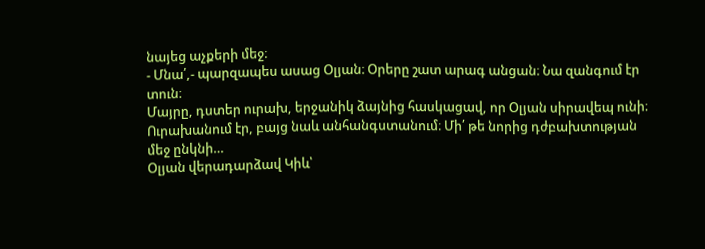նայեց աչքերի մեջ։
- Մնա՛,- պարզապես ասաց Օլյան։ Օրերը շատ արագ անցան։ Նա զանգում էր տուն։
Մայրը, դստեր ուրախ, երջանիկ ձայնից հասկացավ, որ Օլյան սիրավեպ ունի։ Ուրախանում էր, բայց նաև անհանգստանում։ Մի՛ թե նորից դժբախտության մեջ ընկնի…
Օլյան վերադարձավ Կիև՝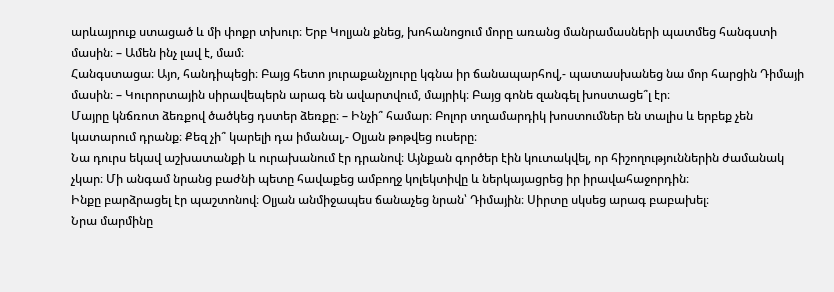արևայրուք ստացած և մի փոքր տխուր։ Երբ Կոլյան քնեց, խոհանոցում մորը առանց մանրամասների պատմեց հանգստի մասին։ – Ամեն ինչ լավ է, մամ։
Հանգստացա։ Այո, հանդիպեցի։ Բայց հետո յուրաքանչյուրը կգնա իր ճանապարհով,- պատասխանեց նա մոր հարցին Դիմայի մասին։ – Կուրորտային սիրավեպերն արագ են ավարտվում, մայրիկ։ Բայց գոնե զանգել խոստացե՞լ էր։
Մայրը կնճռոտ ձեռքով ծածկեց դստեր ձեռքը։ – Ինչի՞ համար։ Բոլոր տղամարդիկ խոստումներ են տալիս և երբեք չեն կատարում դրանք։ Քեզ չի՞ կարելի դա իմանալ,- Օլյան թոթվեց ուսերը։
Նա դուրս եկավ աշխատանքի և ուրախանում էր դրանով։ Այնքան գործեր էին կուտակվել, որ հիշողություններին ժամանակ չկար։ Մի անգամ նրանց բաժնի պետը հավաքեց ամբողջ կոլեկտիվը և ներկայացրեց իր իրավահաջորդին։
Ինքը բարձրացել էր պաշտոնով։ Օլյան անմիջապես ճանաչեց նրան՝ Դիմային։ Սիրտը սկսեց արագ բաբախել։
Նրա մարմինը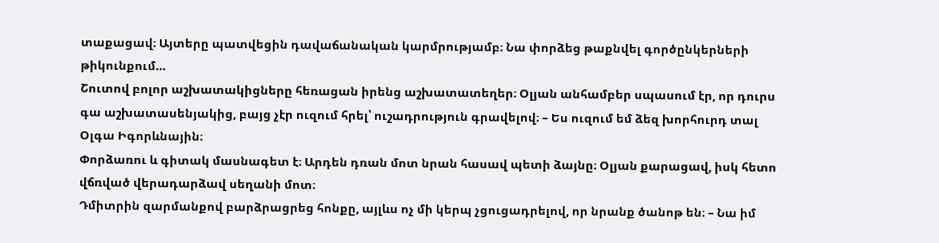տաքացավ։ Այտերը պատվեցին դավաճանական կարմրությամբ։ Նա փորձեց թաքնվել գործընկերների թիկունքում…
Շուտով բոլոր աշխատակիցները հեռացան իրենց աշխատատեղեր։ Օլյան անհամբեր սպասում էր, որ դուրս գա աշխատասենյակից, բայց չէր ուզում հրել՝ ուշադրություն գրավելով։ – Ես ուզում եմ ձեզ խորհուրդ տալ Օլգա Իգորևնային։
Փորձառու և գիտակ մասնագետ է։ Արդեն դռան մոտ նրան հասավ պետի ձայնը։ Օլյան քարացավ, իսկ հետո վճռված վերադարձավ սեղանի մոտ։
Դմիտրին զարմանքով բարձրացրեց հոնքը, այլևս ոչ մի կերպ չցուցադրելով, որ նրանք ծանոթ են։ – Նա իմ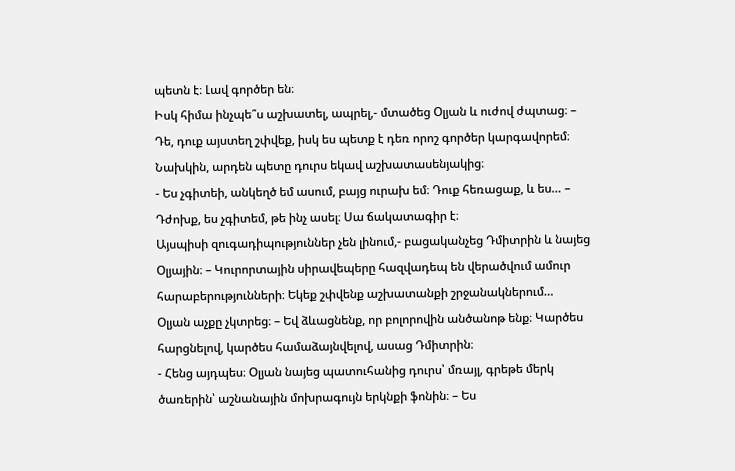պետն է։ Լավ գործեր են։
Իսկ հիմա ինչպե՞ս աշխատել, ապրել,- մտածեց Օլյան և ուժով ժպտաց։ – Դե, դուք այստեղ շփվեք, իսկ ես պետք է դեռ որոշ գործեր կարգավորեմ։ Նախկին, արդեն պետը դուրս եկավ աշխատասենյակից։
- Ես չգիտեի, անկեղծ եմ ասում, բայց ուրախ եմ։ Դուք հեռացաք, և ես… – Դժոխք, ես չգիտեմ, թե ինչ ասել։ Սա ճակատագիր է։
Այսպիսի զուգադիպություններ չեն լինում,- բացականչեց Դմիտրին և նայեց Օլյային։ – Կուրորտային սիրավեպերը հազվադեպ են վերածվում ամուր հարաբերությունների։ Եկեք շփվենք աշխատանքի շրջանակներում…
Օլյան աչքը չկտրեց։ – Եվ ձևացնենք, որ բոլորովին անծանոթ ենք։ Կարծես հարցնելով, կարծես համաձայնվելով, ասաց Դմիտրին։
- Հենց այդպես։ Օլյան նայեց պատուհանից դուրս՝ մռայլ, գրեթե մերկ ծառերին՝ աշնանային մոխրագույն երկնքի ֆոնին։ – Ես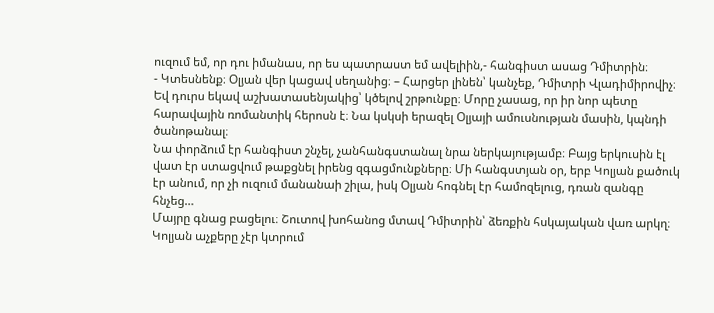ուզում եմ, որ դու իմանաս, որ ես պատրաստ եմ ավելիին,- հանգիստ ասաց Դմիտրին։
- Կտեսնենք։ Օլյան վեր կացավ սեղանից։ – Հարցեր լինեն՝ կանչեք, Դմիտրի Վլադիմիրովիչ։
Եվ դուրս եկավ աշխատասենյակից՝ կծելով շրթունքը։ Մորը չասաց, որ իր նոր պետը հարավային ռոմանտիկ հերոսն է։ Նա կսկսի երազել Օլյայի ամուսնության մասին, կպնդի ծանոթանալ։
Նա փորձում էր հանգիստ շնչել, չանհանգստանալ նրա ներկայությամբ։ Բայց երկուսին էլ վատ էր ստացվում թաքցնել իրենց զգացմունքները։ Մի հանգստյան օր, երբ Կոլյան քածուկ էր անում, որ չի ուզում մանանաի շիլա, իսկ Օլյան հոգնել էր համոզելուց, դռան զանգը հնչեց…
Մայրը գնաց բացելու։ Շուտով խոհանոց մտավ Դմիտրին՝ ձեռքին հսկայական վառ արկղ։ Կոլյան աչքերը չէր կտրում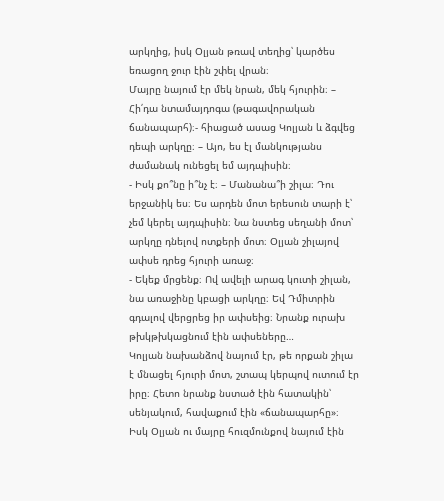արկղից, իսկ Օլյան թռավ տեղից՝ կարծես եռացող ջուր էին շփել վրան։
Մայրը նայում էր մեկ նրան, մեկ հյուրին։ – Հի՛դա նտամայդոգա (թագավորական ճանապարհ)։- հիացած ասաց Կոլյան և ձգվեց դեպի արկղը։ – Այո, ես էլ մանկությանս ժամանակ ունեցել եմ այդպիսին։
- Իսկ քո՞նը ի՞նչ է։ – Մանանա՞ի շիլա։ Դու երջանիկ ես։ Ես արդեն մոտ երեսուն տարի է՝ չեմ կերել այդպիսին։ Նա նստեց սեղանի մոտ՝ արկղը դնելով ոտքերի մոտ։ Օլյան շիլայով ափսե դրեց հյուրի առաջ։
- Եկեք մրցենք։ Ով ավելի արագ կուտի շիլան, նա առաջինը կբացի արկղը։ Եվ Դմիտրին գդալով վերցրեց իր ափսեից։ Նրանք ուրախ թխկթխկացնում էին ափսեները…
Կոլյան նախանձով նայում էր, թե որքան շիլա է մնացել հյուրի մոտ, շտապ կերպով ուտում էր իրը։ Հետո նրանք նստած էին հատակին՝ սենյակում, հավաքում էին «ճանապարհը»։
Իսկ Օլյան ու մայրը հուզմունքով նայում էին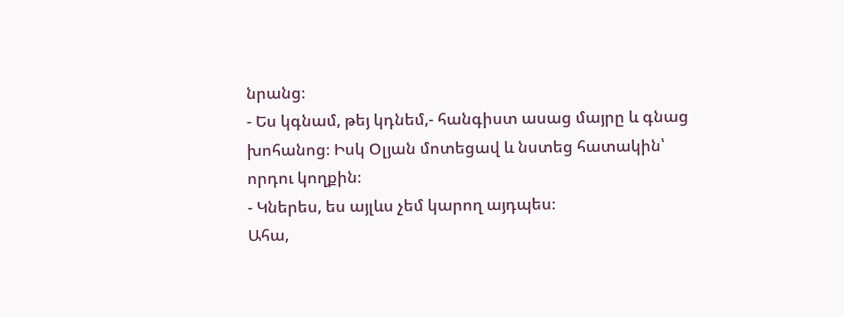նրանց։
- Ես կգնամ, թեյ կդնեմ,- հանգիստ ասաց մայրը և գնաց խոհանոց։ Իսկ Օլյան մոտեցավ և նստեց հատակին՝ որդու կողքին։
- Կներես, ես այլևս չեմ կարող այդպես։
Ահա,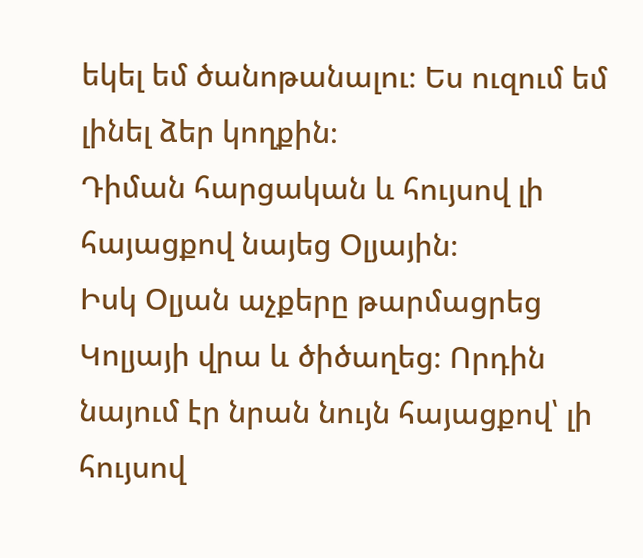եկել եմ ծանոթանալու։ Ես ուզում եմ լինել ձեր կողքին։
Դիման հարցական և հույսով լի հայացքով նայեց Օլյային։
Իսկ Օլյան աչքերը թարմացրեց Կոլյայի վրա և ծիծաղեց։ Որդին նայում էր նրան նույն հայացքով՝ լի հույսով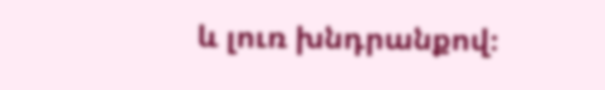և լուռ խնդրանքով։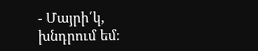- Մայրի՛կ, խնդրում եմ։